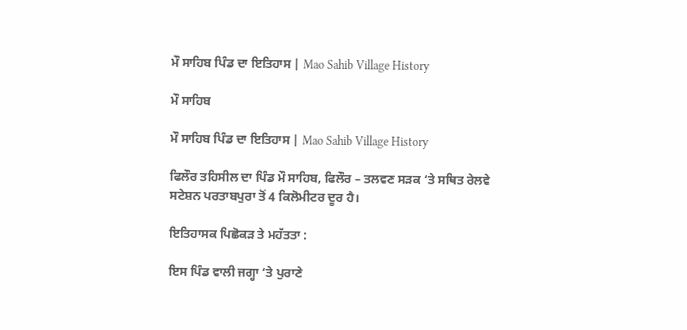ਮੌ ਸਾਹਿਬ ਪਿੰਡ ਦਾ ਇਤਿਹਾਸ | Mao Sahib Village History

ਮੌ ਸਾਹਿਬ

ਮੌ ਸਾਹਿਬ ਪਿੰਡ ਦਾ ਇਤਿਹਾਸ | Mao Sahib Village History

ਫਿਲੌਰ ਤਹਿਸੀਲ ਦਾ ਪਿੰਡ ਮੌ ਸਾਹਿਬ, ਫਿਲੌਰ – ਤਲਵਣ ਸੜਕ ‘ਤੇ ਸਥਿਤ ਰੇਲਵੇ ਸਟੇਸ਼ਨ ਪਰਤਾਬਪੁਰਾ ਤੋਂ 4 ਕਿਲੋਮੀਟਰ ਦੂਰ ਹੈ।

ਇਤਿਹਾਸਕ ਪਿਛੋਕੜ ਤੇ ਮਹੱਤਤਾ :

ਇਸ ਪਿੰਡ ਵਾਲੀ ਜਗ੍ਹਾ ‘ਤੇ ਪੁਰਾਣੇ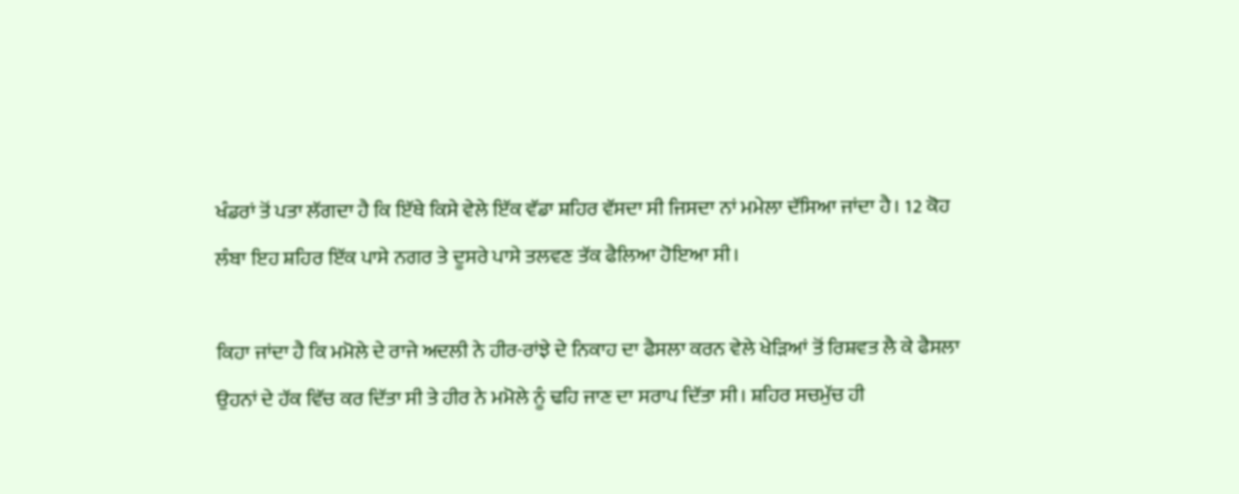ਖੰਡਰਾਂ ਤੋਂ ਪਤਾ ਲੱਗਦਾ ਹੈ ਕਿ ਇੱਥੇ ਕਿਸੇ ਵੇਲੇ ਇੱਕ ਵੱਡਾ ਸ਼ਹਿਰ ਵੱਸਦਾ ਸੀ ਜਿਸਦਾ ਨਾਂ ਮਮੇਲਾ ਦੱਸਿਆ ਜਾਂਦਾ ਹੈ। 12 ਕੋਹ ਲੰਬਾ ਇਹ ਸ਼ਹਿਰ ਇੱਕ ਪਾਸੇ ਨਗਰ ਤੇ ਦੂਸਰੇ ਪਾਸੇ ਤਲਵਣ ਤੱਕ ਫੈਲਿਆ ਹੋਇਆ ਸੀ।

ਕਿਹਾ ਜਾਂਦਾ ਹੈ ਕਿ ਮਮੋਲੇ ਦੇ ਰਾਜੇ ਅਦਲੀ ਨੇ ਹੀਰ-ਰਾਂਝੇ ਦੇ ਨਿਕਾਹ ਦਾ ਫੈਸਲਾ ਕਰਨ ਵੇਲੇ ਖੇੜਿਆਂ ਤੋਂ ਰਿਸ਼ਵਤ ਲੈ ਕੇ ਫੈਸਲਾ ਉਹਨਾਂ ਦੇ ਹੱਕ ਵਿੱਚ ਕਰ ਦਿੱਤਾ ਸੀ ਤੇ ਹੀਰ ਨੇ ਮਮੋਲੇ ਨੂੰ ਢਹਿ ਜਾਣ ਦਾ ਸਰਾਪ ਦਿੱਤਾ ਸੀ। ਸ਼ਹਿਰ ਸਚਮੁੱਚ ਹੀ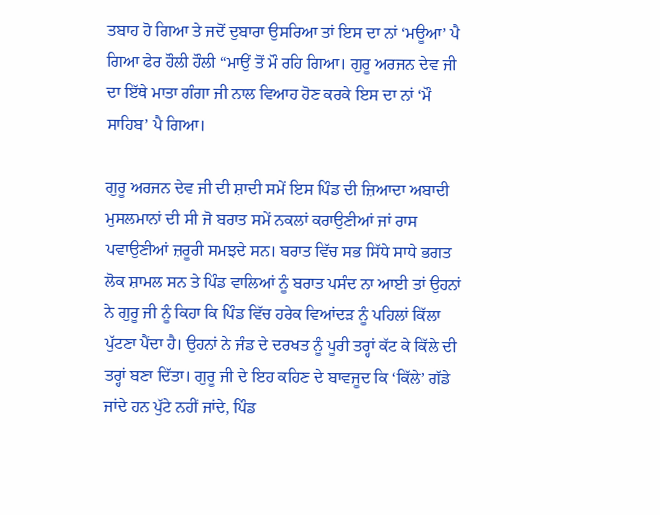ਤਬਾਹ ਹੋ ਗਿਆ ਤੇ ਜਦੋਂ ਦੁਬਾਰਾ ਉਸਰਿਆ ਤਾਂ ਇਸ ਦਾ ਨਾਂ ‘ਮਊਆ’ ਪੈ ਗਿਆ ਫੇਰ ਹੌਲੀ ਹੌਲੀ “ਮਾਉਂ ਤੋਂ ਮੌ ਰਹਿ ਗਿਆ। ਗੁਰੂ ਅਰਜਨ ਦੇਵ ਜੀ ਦਾ ਇੱਥੇ ਮਾਤਾ ਗੰਗਾ ਜੀ ਨਾਲ ਵਿਆਹ ਹੋਣ ਕਰਕੇ ਇਸ ਦਾ ਨਾਂ ‘ਮੌ ਸਾਹਿਬ’ ਪੈ ਗਿਆ।

ਗੁਰੂ ਅਰਜਨ ਦੇਵ ਜੀ ਦੀ ਸ਼ਾਦੀ ਸਮੇਂ ਇਸ ਪਿੰਡ ਦੀ ਜ਼ਿਆਦਾ ਅਬਾਦੀ ਮੁਸਲਮਾਨਾਂ ਦੀ ਸੀ ਜੋ ਬਰਾਤ ਸਮੇਂ ਨਕਲਾਂ ਕਰਾਉਣੀਆਂ ਜਾਂ ਰਾਸ ਪਵਾਉਣੀਆਂ ਜ਼ਰੂਰੀ ਸਮਝਦੇ ਸਨ। ਬਰਾਤ ਵਿੱਚ ਸਭ ਸਿੱਧੇ ਸਾਧੇ ਭਗਤ ਲੋਕ ਸ਼ਾਮਲ ਸਨ ਤੇ ਪਿੰਡ ਵਾਲਿਆਂ ਨੂੰ ਬਰਾਤ ਪਸੰਦ ਨਾ ਆਈ ਤਾਂ ਉਹਨਾਂ ਨੇ ਗੁਰੂ ਜੀ ਨੂੰ ਕਿਹਾ ਕਿ ਪਿੰਡ ਵਿੱਚ ਹਰੇਕ ਵਿਆਂਦੜ ਨੂੰ ਪਹਿਲਾਂ ਕਿੱਲਾ ਪੁੱਟਣਾ ਪੈਂਦਾ ਹੈ। ਉਹਨਾਂ ਨੇ ਜੰਡ ਦੇ ਦਰਖਤ ਨੂੰ ਪੂਰੀ ਤਰ੍ਹਾਂ ਕੱਟ ਕੇ ਕਿੱਲੇ ਦੀ ਤਰ੍ਹਾਂ ਬਣਾ ਦਿੱਤਾ। ਗੁਰੂ ਜੀ ਦੇ ਇਹ ਕਹਿਣ ਦੇ ਬਾਵਜੂਦ ਕਿ ‘ਕਿੱਲੇ’ ਗੱਡੇ ਜਾਂਦੇ ਹਨ ਪੁੱਟੇ ਨਹੀਂ ਜਾਂਦੇ, ਪਿੰਡ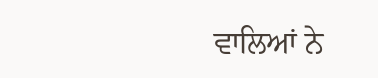ਵਾਲਿਆਂ ਨੇ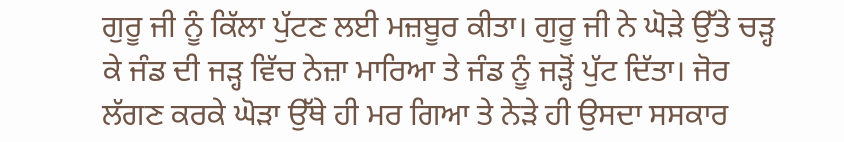ਗੁਰੂ ਜੀ ਨੂੰ ਕਿੱਲਾ ਪੁੱਟਣ ਲਈ ਮਜ਼ਬੂਰ ਕੀਤਾ। ਗੁਰੂ ਜੀ ਨੇ ਘੋੜੇ ਉੱਤੇ ਚੜ੍ਹ ਕੇ ਜੰਡ ਦੀ ਜੜ੍ਹ ਵਿੱਚ ਨੇਜ਼ਾ ਮਾਰਿਆ ਤੇ ਜੰਡ ਨੂੰ ਜੜ੍ਹੋਂ ਪੁੱਟ ਦਿੱਤਾ। ਜੋਰ ਲੱਗਣ ਕਰਕੇ ਘੋੜਾ ਉੱਥੇ ਹੀ ਮਰ ਗਿਆ ਤੇ ਨੇੜੇ ਹੀ ਉਸਦਾ ਸਸਕਾਰ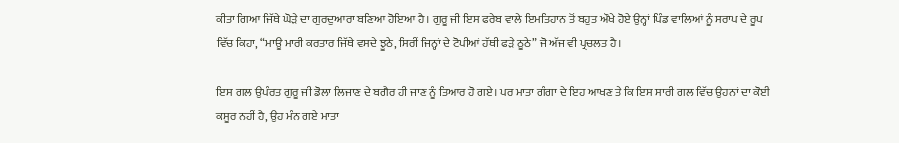ਕੀਤਾ ਗਿਆ ਜਿੱਥੇ ਘੋੜੇ ਦਾ ਗੁਰਦੁਆਰਾ ਬਣਿਆ ਹੋਇਆ ਹੈ। ਗੁਰੂ ਜੀ ਇਸ ਫਰੇਬ ਵਾਲੇ ਇਮਤਿਹਾਨ ਤੋਂ ਬਹੁਤ ਔਖੇ ਹੋਏ ਉਨ੍ਹਾਂ ਪਿੰਡ ਵਾਲਿਆਂ ਨੂੰ ਸਰਾਪ ਦੇ ਰੂਪ ਵਿੱਚ ਕਿਹਾ, “ਮਾਊ ਮਾਰੀ ਕਰਤਾਰ ਜਿੱਥੇ ਵਸਦੇ ਝੂਠੇ, ਸਿਰੀਂ ਜਿਨ੍ਹਾਂ ਦੇ ਟੋਪੀਆਂ ਹੱਥੀ ਫੜੇ ਠੂਠੇ” ਜੋ ਅੱਜ ਵੀ ਪ੍ਰਚਲਤ ਹੈ।

ਇਸ ਗਲ ਉਪੰਰਤ ਗੁਰੂ ਜੀ ਡੋਲਾ ਲਿਜਾਣ ਦੇ ਬਗੈਰ ਹੀ ਜਾਣ ਨੂੰ ਤਿਆਰ ਹੋ ਗਏ। ਪਰ ਮਾਤਾ ਗੰਗਾ ਦੇ ਇਹ ਆਖਣ ਤੇ ਕਿ ਇਸ ਸਾਰੀ ਗਲ ਵਿੱਚ ਉਹਨਾਂ ਦਾ ਕੋਈ ਕਸੂਰ ਨਹੀਂ ਹੈ, ਉਹ ਮੰਨ ਗਏ ਮਾਤਾ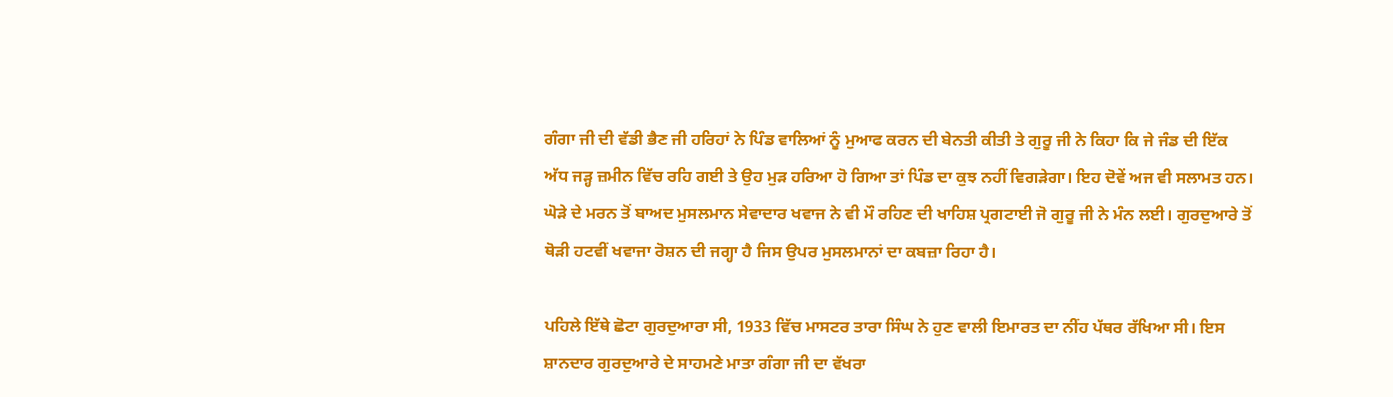ਗੰਗਾ ਜੀ ਦੀ ਵੱਡੀ ਭੈਣ ਜੀ ਹਰਿਹਾਂ ਨੇ ਪਿੰਡ ਵਾਲਿਆਂ ਨੂੰ ਮੁਆਫ ਕਰਨ ਦੀ ਬੇਨਤੀ ਕੀਤੀ ਤੇ ਗੁਰੂ ਜੀ ਨੇ ਕਿਹਾ ਕਿ ਜੇ ਜੰਡ ਦੀ ਇੱਕ ਅੱਧ ਜੜ੍ਹ ਜ਼ਮੀਨ ਵਿੱਚ ਰਹਿ ਗਈ ਤੇ ਉਹ ਮੁੜ ਹਰਿਆ ਹੋ ਗਿਆ ਤਾਂ ਪਿੰਡ ਦਾ ਕੁਝ ਨਹੀਂ ਵਿਗੜੇਗਾ। ਇਹ ਦੋਵੇਂ ਅਜ ਵੀ ਸਲਾਮਤ ਹਨ। ਘੋੜੇ ਦੇ ਮਰਨ ਤੋਂ ਬਾਅਦ ਮੁਸਲਮਾਨ ਸੇਵਾਦਾਰ ਖਵਾਜ ਨੇ ਵੀ ਮੌ ਰਹਿਣ ਦੀ ਖਾਹਿਸ਼ ਪ੍ਰਗਟਾਈ ਜੋ ਗੁਰੂ ਜੀ ਨੇ ਮੰਨ ਲਈ। ਗੁਰਦੁਆਰੇ ਤੋਂ ਥੋੜੀ ਹਟਵੀਂ ਖਵਾਜਾ ਰੋਸ਼ਨ ਦੀ ਜਗ੍ਹਾ ਹੈ ਜਿਸ ਉਪਰ ਮੁਸਲਮਾਨਾਂ ਦਾ ਕਬਜ਼ਾ ਰਿਹਾ ਹੈ।

ਪਹਿਲੇ ਇੱਥੇ ਛੋਟਾ ਗੁਰਦੁਆਰਾ ਸੀ, 1933 ਵਿੱਚ ਮਾਸਟਰ ਤਾਰਾ ਸਿੰਘ ਨੇ ਹੁਣ ਵਾਲੀ ਇਮਾਰਤ ਦਾ ਨੀਂਹ ਪੱਥਰ ਰੱਖਿਆ ਸੀ। ਇਸ ਸ਼ਾਨਦਾਰ ਗੁਰਦੁਆਰੇ ਦੇ ਸਾਹਮਣੇ ਮਾਤਾ ਗੰਗਾ ਜੀ ਦਾ ਵੱਖਰਾ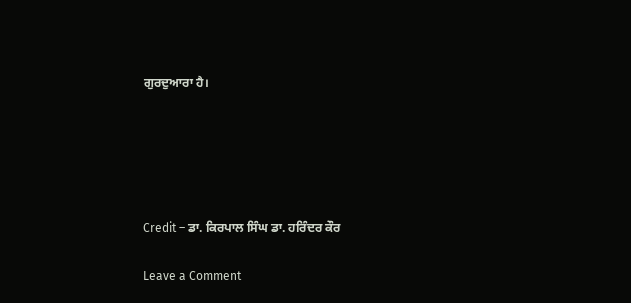ਗੁਰਦੁਆਰਾ ਹੈ।





Credit – ਡਾ. ਕਿਰਪਾਲ ਸਿੰਘ ਡਾ. ਹਰਿੰਦਰ ਕੌਰ

Leave a Comment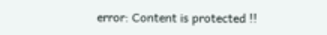error: Content is protected !!